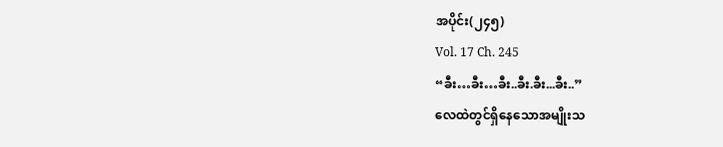အပိုင်း(၂၄၅)
Vol. 17 Ch. 245
“ခီး…ခီး…ခီး..ခီး.ခီး...ခီး..”
လေထဲတွင်ရှိနေသောအမျိုးသ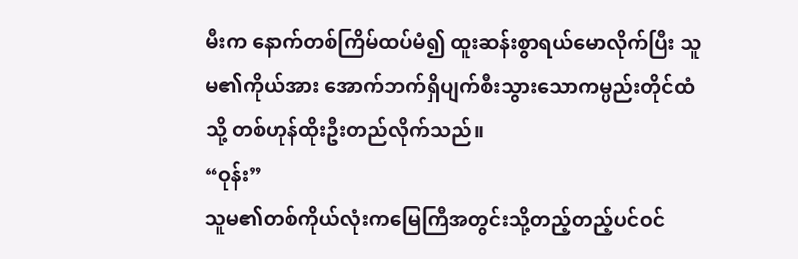မီးက နောက်တစ်ကြိမ်ထပ်မံ၍ ထူးဆန်းစွာရယ်မောလိုက်ပြီး သူမ၏ကိုယ်အား အောက်ဘက်ရှိပျက်စီးသွားသောကမ္ပည်းတိုင်ထံသို့ တစ်ဟုန်ထိုးဦးတည်လိုက်သည်။
“ဝုန်း”
သူမ၏တစ်ကိုယ်လုံးကမြေကြီအတွင်းသို့တည့်တည့်ပင်ဝင်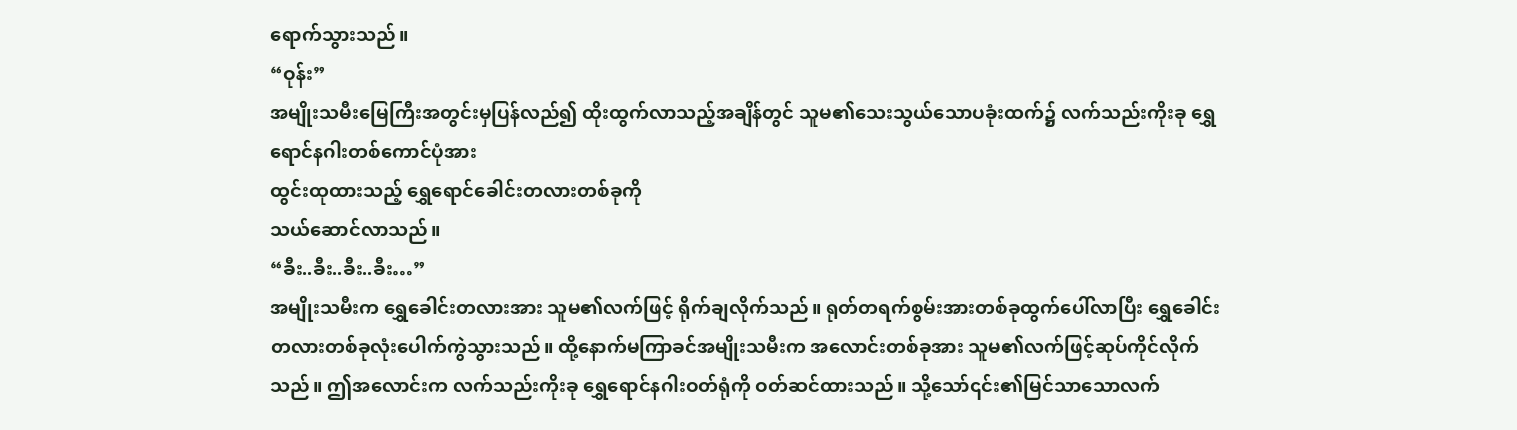ရောက်သွားသည်။
“ဝုန်း”
အမျိုးသမီးမြေကြီးအတွင်းမှပြန်လည်၍ ထိုးထွက်လာသည့်အချိန်တွင် သူမ၏သေးသွယ်သောပခုံးထက်၌ လက်သည်းကိုးခု ရွှေရောင်နဂါးတစ်ကောင်ပုံအား
ထွင်းထုထားသည့် ရွှေရောင်ခေါင်းတလားတစ်ခုကို
သယ်ဆောင်လာသည်။
“ခီး..ခီး..ခီး..ခီး…”
အမျိုးသမီးက ရွှေခေါင်းတလားအား သူမ၏လက်ဖြင့် ရိုက်ချလိုက်သည်။ ရုတ်တရက်စွမ်းအားတစ်ခုထွက်ပေါ်လာပြီး ရွှေခေါင်းတလားတစ်ခုလုံးပေါက်ကွဲသွားသည်။ ထို့နောက်မကြာခင်အမျိုးသမီးက အလောင်းတစ်ခုအား သူမ၏လက်ဖြင့်ဆုပ်ကိုင်လိုက်သည်။ ဤအလောင်းက လက်သည်းကိုးခု ရွှေရောင်နဂါးဝတ်ရုံကို ဝတ်ဆင်ထားသည်။ သို့သော်၎င်း၏မြင်သာသောလက်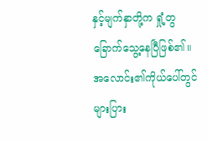နှင့်မျက်နှာတို့က ရှုံ့တွခြောက်သွေ့နေပြီဖြစ်၏။ အလောင်း၏ကိုယ်ပေါ်တွင် များပြား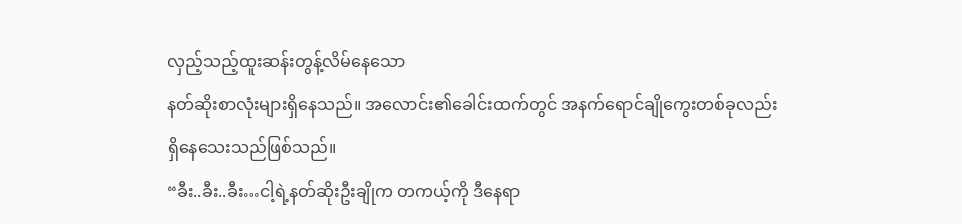လှည့်သည့်ထူးဆန်းတွန့်လိမ်နေသော
နတ်ဆိုးစာလုံးများရှိနေသည်။ အလောင်း၏ခေါင်းထက်တွင် အနက်ရောင်ချိုကွေးတစ်ခုလည်း
ရှိနေသေးသည်ဖြစ်သည်။
“ခီး..ခီး..ခီး…ငါ့ရဲ့နတ်ဆိုးဦးချိုက တကယ့်ကို ဒီနေရာ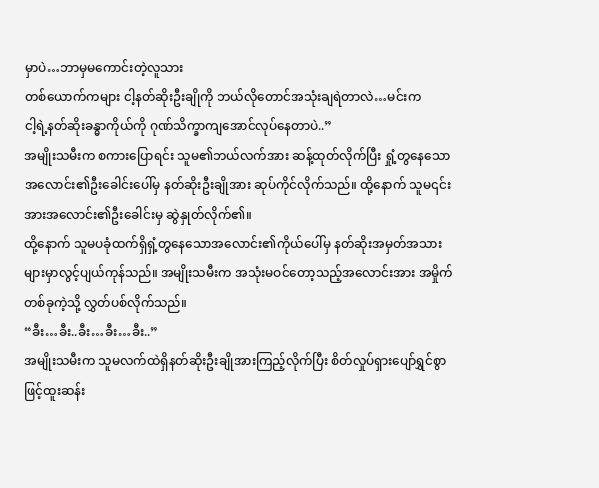မှာပဲ…ဘာမှမကောင်းတဲ့လူသား
တစ်ယောက်ကများ ငါ့နတ်ဆိုးဦးချိုကို ဘယ်လိုတောင်အသုံးချရဲတာလဲ…မင်းက
ငါ့ရဲ့နတ်ဆိုးခန္ဓာကိုယ်ကို ဂုဏ်သိက္ခာကျအောင်လုပ်နေတာပဲ..”
အမျိုးသမီးက စကားပြောရင်း သူမ၏ဘယ်လက်အား ဆန့်ထုတ်လိုက်ပြီး ရှုံ့တွနေသောအလောင်း၏ဦးခေါင်းပေါ်မှ နတ်ဆိုးဦးချိုအား ဆုပ်ကိုင်လိုက်သည်။ ထို့နောက် သူမ၎င်းအားအလောင်း၏ဦးခေါင်းမှ ဆွဲနှုတ်လိုက်၏။
ထို့နောက် သူမပခုံထက်ရှိရှံ့တွနေသောအလောင်း၏ကိုယ်ပေါ်မှ နတ်ဆိုးအမှတ်အသားများမှာလွင့်ပျယ်ကုန်သည်။ အမျိုးသမီးက အသုံးမဝင်တော့သည့်အလောင်းအား အမှိုက်တစ်ခုကဲ့သို့ လွှတ်ပစ်လိုက်သည်။
“ခီး…ခီး..ခီး…ခီး…ခီး..”
အမျိုးသမီးက သူမလက်ထဲရှိနတ်ဆိုးဦးချိုအားကြည့်လိုက်ပြီး စိတ်လှုပ်ရှားပျော်ရွှင်စွာဖြင့်ထူးဆန်း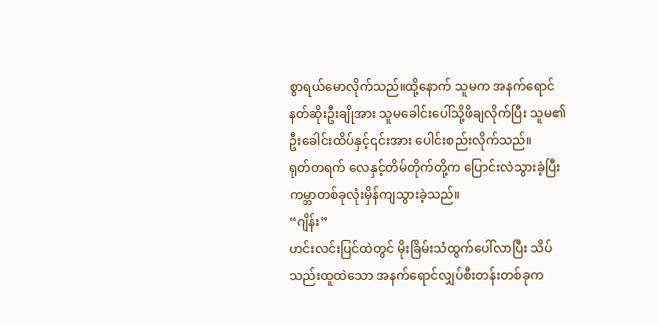စွာရယ်မောလိုက်သည်။ထို့နောက် သူမက အနက်ရောင်နတ်ဆိုးဦးချိုအား သူမခေါင်းပေါ်သို့ဖိချလိုက်ပြီး သူမ၏ဦးခေါင်းထိပ်နှင့်၎င်းအား ပေါင်းစည်းလိုက်သည်။
ရုတ်တရက် လေနှင့်တိမ်တိုက်တို့က ပြောင်းလဲသွားခဲ့ပြီး ကမ္ဘာတစ်ခုလုံးမှိန်ကျသွားခဲ့သည်။
“ဂျိန်း”
ဟင်းလင်းပြင်ထဲတွင် မိုးခြိမ်းသံထွက်ပေါ်လာပြီး သိပ်သည်းထူထဲသော အနက်ရောင်လျှပ်စီးတန်းတစ်ခုက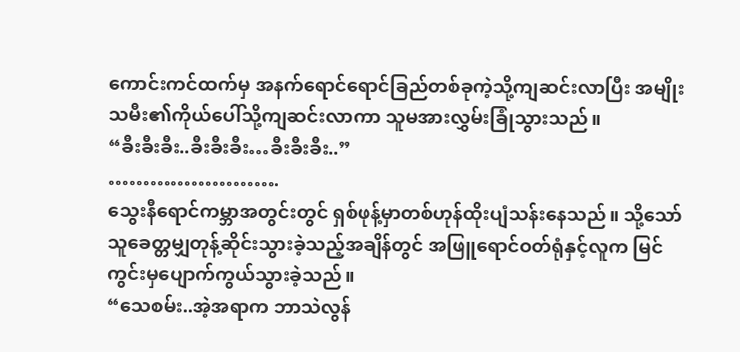ကောင်းကင်ထက်မှ အနက်ရောင်ရောင်ခြည်တစ်ခုကဲ့သို့ကျဆင်းလာပြီး အမျိုးသမီး၏ကိုယ်ပေါ်သို့ကျဆင်းလာကာ သူမအားလွှမ်းခြုံသွားသည်။
“ခီးခီးခီး..ခီးခီးခီး…ခီးခီးခီး..”
…………………….
သွေးနီရောင်ကမ္ဘာအတွင်းတွင် ရှစ်ဖုန့်မှာတစ်ဟုန်ထိုးပျံသန်းနေသည်။ သို့သော် သူခေတ္တမျှတုန့်ဆိုင်းသွားခဲ့သည့်အချိန်တွင် အဖြူရောင်ဝတ်ရုံနှင့်လူက မြင်ကွင်းမှပျောက်ကွယ်သွားခဲ့သည်။
“သေစမ်း..အဲ့အရာက ဘာသဲလွန်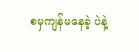စမှကျန်မနေခဲ့ ပဲနဲ့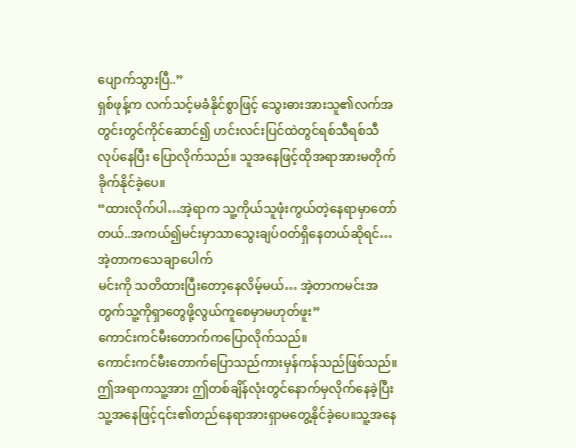ပျောက်သွားပြီ..”
ရှစ်ဖုန့်က လက်သင့်မခံနိုင်စွာဖြင့် သွေးဓားအားသူ၏လက်အတွင်းတွင်ကိုင်ဆောင်၍ ဟင်းလင်းပြင်ထဲတွင်ရစ်သီရစ်သီလုပ်နေပြီး ပြောလိုက်သည်။ သူအနေဖြင့်ထိုအရာအားမတိုက်ခိုက်နိုင်ခဲ့ပေ။
“ထားလိုက်ပါ…အဲ့ရာက သူ့ကိုယ်သူဖုံးကွယ်တဲ့နေရာမှာတော်တယ်..အကယ်၍မင်းမှာသာသွေးချပ်ဝတ်ရှိနေတယ်ဆိုရင်…အဲ့တာကသေချာပေါက်
မင်းကို သတိထားပြီးတော့နေလိမ့်မယ်… အဲ့တာကမင်းအတွက်သူ့ကိုရှာတွေဖို့လွယ်ကူစေမှာမဟုတ်ဖူး”
ကောင်းကင်မီးတောက်ကပြောလိုက်သည်။
ကောင်းကင်မီးတောက်ပြောသည်ကားမှန်ကန်သည်ဖြစ်သည်။ ဤအရာကသူ့အား ဤတစ်ချိန်လုံးတွင်နောက်မှလိုက်နေခဲ့ပြီး သူ့အနေဖြင့်၎င်း၏တည်နေရာအားရှာမတွေ့နိုင်ခဲ့ပေ။သူ့အနေ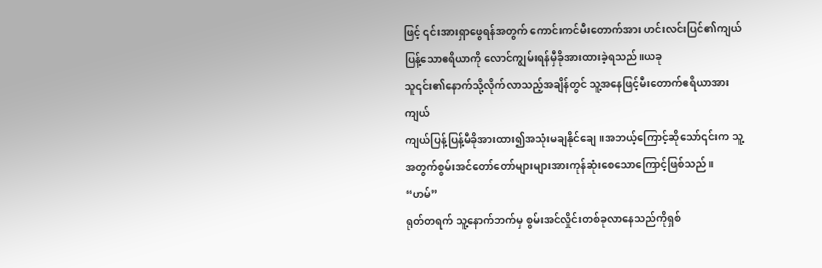ဖြင့် ၎င်းအားရှာဖွေရန်အတွက် ကောင်းကင်မီးတောက်အား ဟင်းလင်းပြင်၏ကျယ်ပြန့်သောဧရိယာကို လောင်ကျွမ်းရန်မှီခိုအားထားခဲ့ရသည်။ယခု
သူ၎င်း၏နောက်သို့လိုက်လာသည့်အချိန်တွင် သူ့အနေဖြင့်မီးတောက်ဧရိယာအားကျယ်
ကျယ်ပြန့်ပြန့်မီခိုအားထား၍အသုံးမချနိုင်ချေ။အဘယ့်ကြောင့်ဆိုသော်၎င်းက သူ့အတွက်စွမ်းအင်တော်တော်များများအားကုန်ဆုံးစေသောကြောင့်ဖြစ်သည်။
“ဟမ်”
ရုတ်တရက် သူ့နောက်ဘက်မှ စွမ်းအင်လှိုင်းတစ်ခုလာနေသည်ကိုရှစ်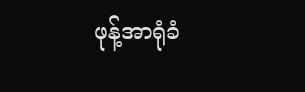ဖုန့်အာရုံခံ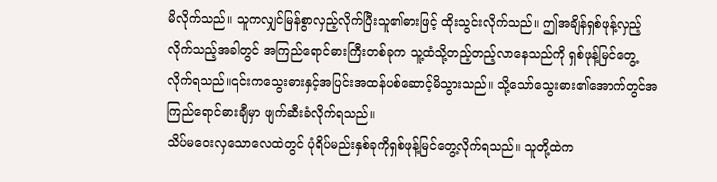မိလိုက်သည်။ သူကလျှင်မြန်စွာလှည့်လိုက်ပြီးသူ၏ဓားဖြင့် ထိုးသွင်းလိုက်သည်။ ဤအချိန်ရှစ်ဖုန့်လှည့်လိုက်သည့်အခါတွင် အကြည်ရောင်ဓားကြီးတစ်ခုက သူ့ထံသို့တည့်တည့်လာနေသည်ကို ရှစ်ဖုန့်မြင်တွေ့လိုက်ရသည်။၎င်းကသွေးဓားနှင့်အပြင်းအထန်ပစ်ဆောင့်မိသွားသည်။ သို့သော်သွေးဓား၏အောက်တွင်အကြည်ရောင်ဓားချီမှာ ဖျက်ဆီးခံလိုက်ရသည်။
သိပ်မဝေးလှသောလေထဲတွင် ပုံရိပ်မည်းနှစ်ခုကိုရှစ်ဖုန့်မြင်တွေ့လိုက်ရသည်။ သူတို့ထဲက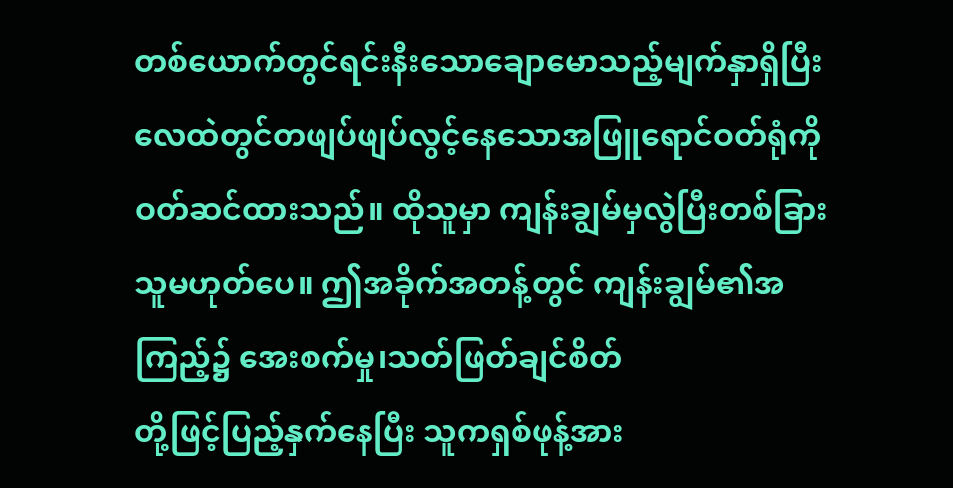တစ်ယောက်တွင်ရင်းနီးသောချောမောသည့်မျက်နှာရှိပြီး လေထဲတွင်တဖျပ်ဖျပ်လွင့်နေသောအဖြူရောင်ဝတ်ရုံကိုဝတ်ဆင်ထားသည်။ ထိုသူမှာ ကျန်းချွမ်မှလွဲပြီးတစ်ခြားသူမဟုတ်ပေ။ ဤအခိုက်အတန့်တွင် ကျန်းချွမ်၏အကြည့်၌ အေးစက်မှု၊သတ်ဖြတ်ချင်စိတ်
တို့ဖြင့်ပြည့်နှက်နေပြီး သူကရှစ်ဖုန့်အား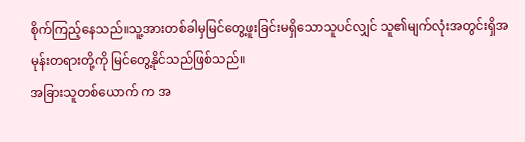စိုက်ကြည့်နေသည်။သူ့အားတစ်ခါမှမြင်တွေ့ဖူးခြင်းမရှိသောသူပင်လျှင် သူ၏မျက်လုံးအတွင်းရှိအမုန်းတရားတို့ကို မြင်တွေ့နိုင်သည်ဖြစ်သည်။
အခြားသူတစ်ယောက် က အ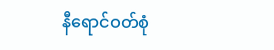နီရောင်ဝတ်စုံ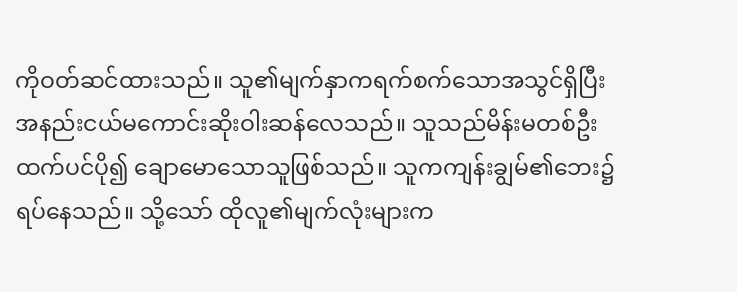ကိုဝတ်ဆင်ထားသည်။ သူ၏မျက်နှာကရက်စက်သောအသွင်ရှိပြီး အနည်းငယ်မကောင်းဆိုးဝါးဆန်လေသည်။ သူသည်မိန်းမတစ်ဦးထက်ပင်ပို၍ ချောမောသောသူဖြစ်သည်။ သူကကျန်းချွမ်၏ဘေး၌ရပ်နေသည်။ သို့သော် ထိုလူ၏မျက်လုံးများက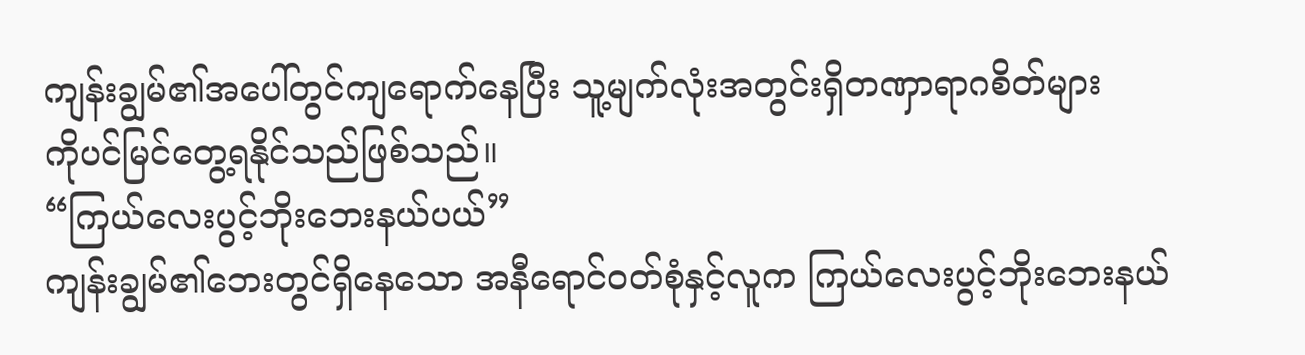ကျန်းချွမ်၏အပေါ်တွင်ကျရောက်နေပြီး သူ့မျက်လုံးအတွင်းရှိတဏှာရာဂစိတ်များ
ကိုပင်မြင်တွေ့ရနိုင်သည်ဖြစ်သည်။
“ကြယ်လေးပွင့်ဘိုးဘေးနယ်ပယ်”
ကျန်းချွမ်၏ဘေးတွင်ရှိနေသော အနီရောင်ဝတ်စုံနှင့်လူက ကြယ်လေးပွင့်ဘိုးဘေးနယ်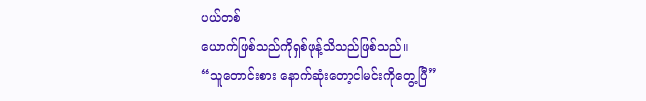ပယ်တစ်
ယောက်ဖြစ်သည်ကိုရှစ်ဖုန့်သိသည်ဖြစ်သည်။
“သူတောင်းစား နောက်ဆုံးတော့ငါမင်းကိုတွေ့ပြီ”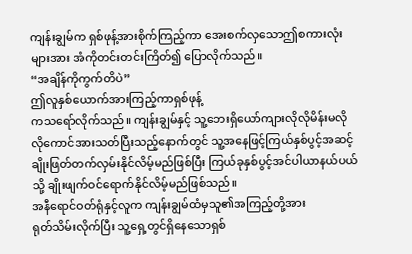ကျန်းချွမ်က ရှစ်ဖုန့်အားစိုက်ကြည့်ကာ အေးစက်လှသောဤစကားလုံးများအား အံကိုတင်းတင်းကြိတ်၍ ပြောလိုက်သည်။
“အချိန်ကိုကွက်တိပဲ”
ဤလူနှစ်ယောက်အားကြည့်ကာရှစ်ဖုန့်
ကသရော်လိုက်သည်။ ကျန်းချွမ်နှင့် သူ့ဘေးရှိယော်ကျားလိုလိုမိန်းမလိုလိုကောင်အားသတ်ပြီးသည့်နောက်တွင် သူ့အနေဖြင့်ကြယ်နှစ်ပွင့်အဆင့်ချိုးဖြတ်တက်လှမ်းနိုင်လိမ့်မည်ဖြစ်ပြီး ကြယ်ခုနှစ်ပွင့်အင်ပါယာနယ်ပယ်သို့ ချိုးဖျက်ဝင်ရောက်နိုင်လိမ့်မည်ဖြစ်သည်။
အနီရောင်ဝတ်ရုံနှင့်လူက ကျန်းချွမ်ထံမှသူ၏အကြည့်တို့အား
ရုတ်သိမ်းလိုက်ပြီး သူ့ရှေ့တွင်ရှိနေသောရှစ်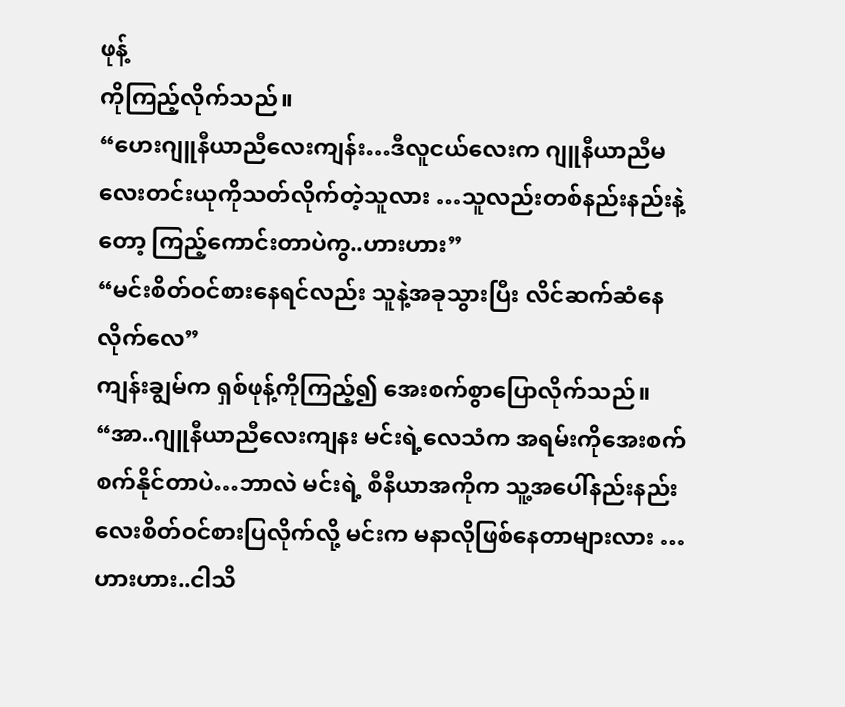ဖုန့်
ကိုကြည့်လိုက်သည်။
“ဟေးဂျူနီယာညီလေးကျန်း…ဒီလူငယ်လေးက ဂျူနီယာညီမလေးတင်းယုကိုသတ်လိုက်တဲ့သူလား …သူလည်းတစ်နည်းနည်းနဲ့တော့ ကြည့်ကောင်းတာပဲကွ..ဟားဟား”
“မင်းစိတ်ဝင်စားနေရင်လည်း သူနဲ့အခုသွားပြီး လိင်ဆက်ဆံနေလိုက်လေ”
ကျန်းချွမ်က ရှစ်ဖုန့်ကိုကြည့်၍ အေးစက်စွာပြောလိုက်သည်။
“အာ..ဂျူနီယာညီလေးကျနး မင်းရဲ့လေသံက အရမ်းကိုအေးစက်စက်နိုင်တာပဲ…ဘာလဲ မင်းရဲ့ စီနီယာအကိုက သူ့အပေါ်နည်းနည်းလေးစိတ်ဝင်စားပြလိုက်လို့ မင်းက မနာလိုဖြစ်နေတာများလား …ဟားဟား..ငါသိ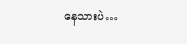နေသားပဲ…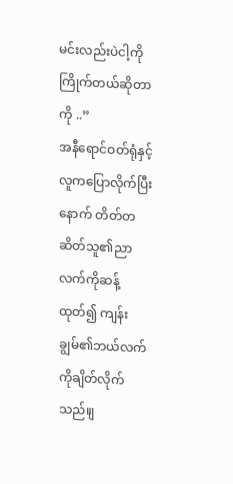မင်းလည်းပဲငါ့ကိုကြိုက်တယ်ဆိုတာကို ..”
အနီရောင်ဝတ်ရုံနှင့်လူကပြောလိုက်ပြီးနောက် တိတ်တဆိတ်သူ၏ညာလက်ကိုဆန့်ထုတ်၍ ကျန်းချွမ်၏ဘယ်လက်ကိုချိတ်လိုက်သည်။ျ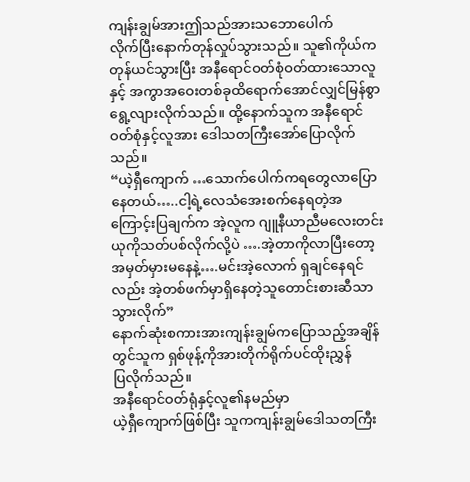ကျန်းချွမ်အားဤသည်အားသဘောပေါက်
လိုက်ပြီးနောက်တုန်လှုပ်သွားသည်။ သူ၏ကိုယ်ကတုန်ယင်သွားပြီး အနီရောင်ဝတ်စုံဝတ်ထားသောလူနှင့် အကွာအဝေးတစ်ခုထိရောက်အောင်လျှင်မြန်စွာရွေ့လျားလိုက်သည်။ ထို့နောက်သူက အနီရောင်ဝတ်စုံနှင့်လူအား ဒေါသတကြီးအော်ပြောလိုက်သည်။
“ယဲ့ရှီကျောက် …သောက်ပေါက်ကရတွေလာပြောနေတယ်…..ငါ့ရဲ့လေသံအေးစက်နေရတဲ့အကြောင့်းပြချက်က အဲ့လူက ဂျူနီယာညီမလေးတင်းယုကိုသတ်ပစ်လိုက်လို့ပဲ ….အဲ့တာကိုလာပြီးတော့ အမှတ်မှားမနေနဲ့….မင်းအဲ့လောက် ရှချင်နေရင်လည်း အဲ့တစ်ဖက်မှာရှိနေတဲ့သူတောင်းစားဆီသာသွားလိုက်”
နောက်ဆုံးစကားအားကျန်းချွမ်ကပြောသည့်အချိန်တွင်သူက ရှစ်ဖုန့်ကိုအားတိုက်ရိုက်ပင်ထိုးညွှန်
ပြလိုက်သည်။
အနီရောင်ဝတ်ရုံနှင့်လူ၏နမည်မှာ
ယဲ့ရှီကျောက်ဖြစ်ပြီး သူကကျန်းချွမ်ဒေါသတကြီး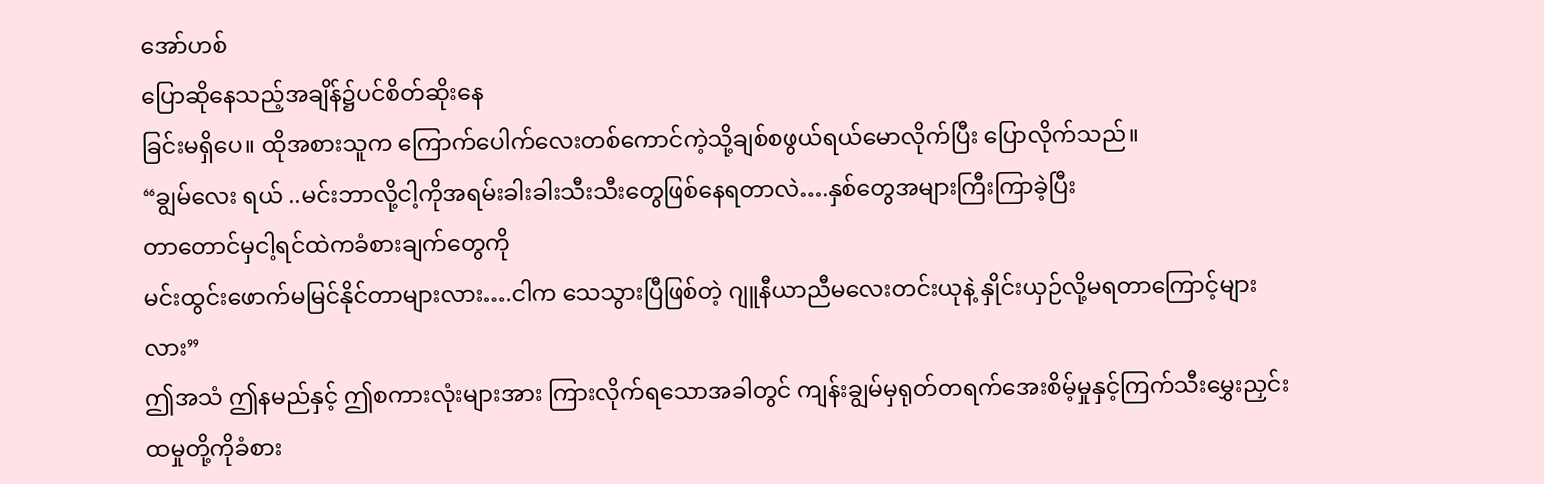အော်ဟစ်
ပြောဆိုနေသည့်အချိန်၌ပင်စိတ်ဆိုးနေ
ခြင်းမရှိပေ။ ထိုအစားသူက ကြောက်ပေါက်လေးတစ်ကောင်ကဲ့သို့ချစ်စဖွယ်ရယ်မောလိုက်ပြီး ပြောလိုက်သည်။
“ချွမ်လေး ရယ် ..မင်းဘာလို့ငါ့ကိုအရမ်းခါးခါးသီးသီးတွေဖြစ်နေရတာလဲ….နှစ်တွေအများကြီးကြာခဲ့ပြီး
တာတောင်မှငါ့ရင်ထဲကခံစားချက်တွေကို
မင်းထွင်းဖောက်မမြင်နိုင်တာများလား….ငါက သေသွားပြီဖြစ်တဲ့ ဂျူနီယာညီမလေးတင်းယုနဲ့ နှိုင်းယှဉ်လို့မရတာကြောင့်များလား”
ဤအသံ ဤနမည်နှင့် ဤစကားလုံးများအား ကြားလိုက်ရသောအခါတွင် ကျန်းချွမ်မှရုတ်တရက်အေးစိမ့်မှုနှင့်ကြက်သီးမွှေးညှင်းထမှုတို့ကိုခံစား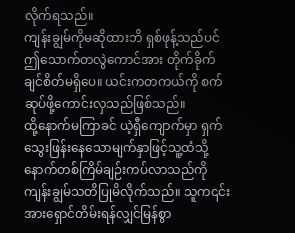လိုက်ရသည်။
ကျန်းချွမ်ကိုမဆိုထားဘိ ရှစ်ဖုန့်သည်ပင် ဤသောက်တလွဲကောင်အား တိုက်ခိုက်ချင်စိတ်မရှိပေ။ ယင်းကတကယ်ကို စက်ဆုပ်ဖို့ကောင်းလှသည်ဖြစ်သည်။
ထို့နောက်မကြာခင် ယဲ့ရှီကျောက်မှာ ရှက်သွေးဖြန်းနေသောမျက်နှာဖြင့်သူ့ထံသို့နောက်တစ်ကြိမ်ချဉ်းကပ်လာသည်ကို ကျန်းချွမ်သတိပြုမိလိုက်သည်။ သူက၎င်းအားရှောင်တိမ်းရန်လျှင်မြန်စွာ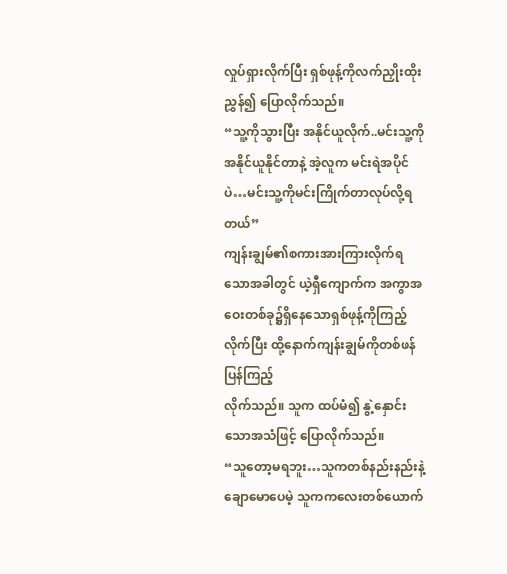လှုပ်ရှားလိုက်ပြီး ရှစ်ဖုန့်ကိုလက်ညှိုးထိုးညွှန်၍ ပြောလိုက်သည်။
“သူ့ကိုသွားပြီး အနိုင်ယူလိုက်..မင်းသူ့ကိုအနိုင်ယူနိုင်တာနဲ့ အဲ့လူက မင်းရဲအပိုင်ပဲ…မင်းသူ့ကိုမင်းကြိုက်တာလုပ်လို့ရတယ်”
ကျန်းချွမ်၏စကားအားကြားလိုက်ရသောအခါတွင် ယဲ့ရှီကျောက်က အကွာအဝေးတစ်ခု၌ရှိနေသောရှစ်ဖုန့်ကိုကြည့်လိုက်ပြီး ထို့နောက်ကျန်းချွမ်ကိုတစ်ဖန်ပြန်ကြည့်
လိုက်သည်။ သူက ထပ်မံ၍ နွဲ့နှောင်းသောအသံဖြင့် ပြောလိုက်သည်။
“သူတော့မရဘူး…သူကတစ်နည်းနည်းနဲ့ ချောမောပေမဲ့ သူကကလေးတစ်ယောက်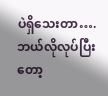ပဲရှိသေးတာ….ဘယ်လိုလုပ်ပြီးတော့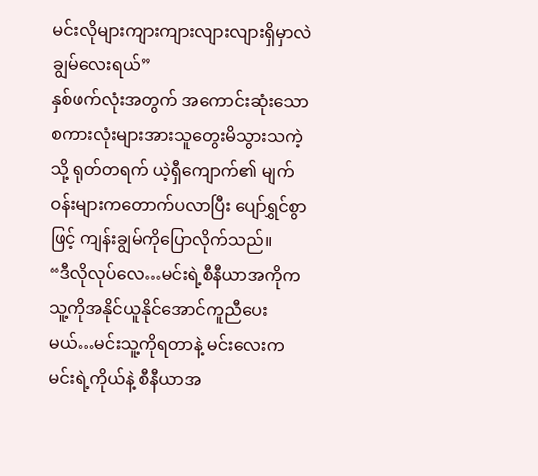မင်းလိုများကျားကျားလျားလျားရှိမှာလဲ ချွမ်လေးရယ်”
နှစ်ဖက်လုံးအတွက် အကောင်းဆုံးသောစကားလုံးများအားသူတွေးမိသွားသကဲ့သို့ ရုတ်တရက် ယဲ့ရှီကျောက်၏ မျက်ဝန်းများကတောက်ပလာပြီး ပျော်ရွှင်စွာဖြင့် ကျန်းချွမ်ကိုပြောလိုက်သည်။
“ဒီလိုလုပ်လေ…မင်းရဲ့စီနီယာအကိုက သူ့ကိုအနိုင်ယူနိုင်အောင်ကူညီပေးမယ်…မင်းသူ့ကိုရတာနဲ့ မင်းလေးက မင်းရဲ့ကိုယ်နဲ့ စီနီယာအ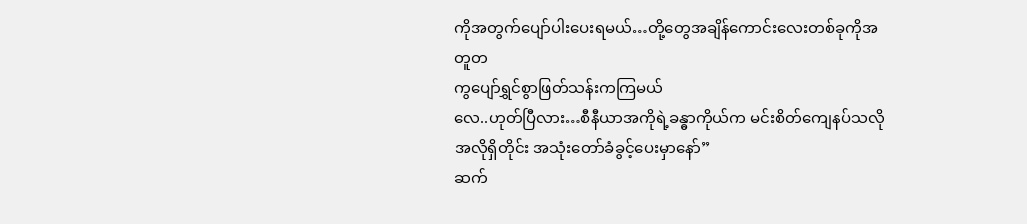ကိုအတွက်ပျော်ပါးပေးရမယ်…တို့တွေအချိန်ကောင်းလေးတစ်ခုကိုအတူတ
ကွပျော်ရွှင်စွာဖြတ်သန်းကကြမယ်
လေ..ဟုတ်ပြီလား…စီနီယာအကိုရဲ့ခန္ဓာကိုယ်က မင်းစိတ်ကျေနပ်သလိုအလိုရှိတိုင်း အသုံးတော်ခံခွင့်ပေးမှာနော်”
ဆက်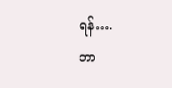ရန်….
ဘာ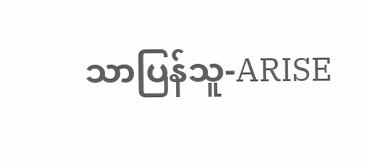သာပြန်သူ-ARISE